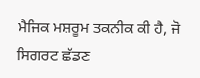ਮੈਜਿਕ ਮਸ਼ਰੂਮ ਤਕਨੀਕ ਕੀ ਹੈ, ਜੋ ਸਿਗਰਟ ਛੱਡਣ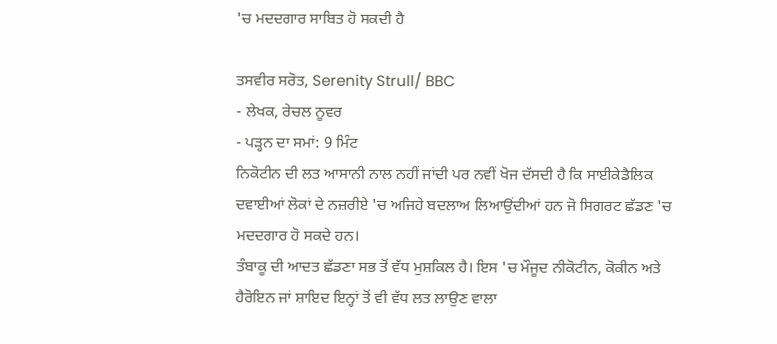'ਚ ਮਦਦਗਾਰ ਸਾਬਿਤ ਹੋ ਸਕਦੀ ਹੈ

ਤਸਵੀਰ ਸਰੋਤ, Serenity Strull/ BBC
- ਲੇਖਕ, ਰੇਚਲ ਨੂਵਰ
- ਪੜ੍ਹਨ ਦਾ ਸਮਾਂ: 9 ਮਿੰਟ
ਨਿਕੋਟੀਨ ਦੀ ਲਤ ਆਸਾਨੀ ਨਾਲ ਨਹੀਂ ਜਾਂਦੀ ਪਰ ਨਵੀਂ ਖੋਜ ਦੱਸਦੀ ਹੈ ਕਿ ਸਾਈਕੇਡੈਲਿਕ ਦਵਾਈਆਂ ਲੋਕਾਂ ਦੇ ਨਜ਼ਰੀਏ 'ਚ ਅਜਿਹੇ ਬਦਲਾਅ ਲਿਆਉਂਦੀਆਂ ਹਨ ਜੋ ਸਿਗਰਟ ਛੱਡਣ 'ਚ ਮਦਦਗਾਰ ਹੋ ਸਕਦੇ ਹਨ।
ਤੰਬਾਕੂ ਦੀ ਆਦਤ ਛੱਡਣਾ ਸਭ ਤੋਂ ਵੱਧ ਮੁਸ਼ਕਿਲ ਹੈ। ਇਸ 'ਚ ਮੌਜੂਦ ਨੀਕੋਟੀਨ, ਕੋਕੀਨ ਅਤੇ ਹੈਰੋਇਨ ਜਾਂ ਸ਼ਾਇਦ ਇਨ੍ਹਾਂ ਤੋਂ ਵੀ ਵੱਧ ਲਤ ਲਾਉਣ ਵਾਲਾ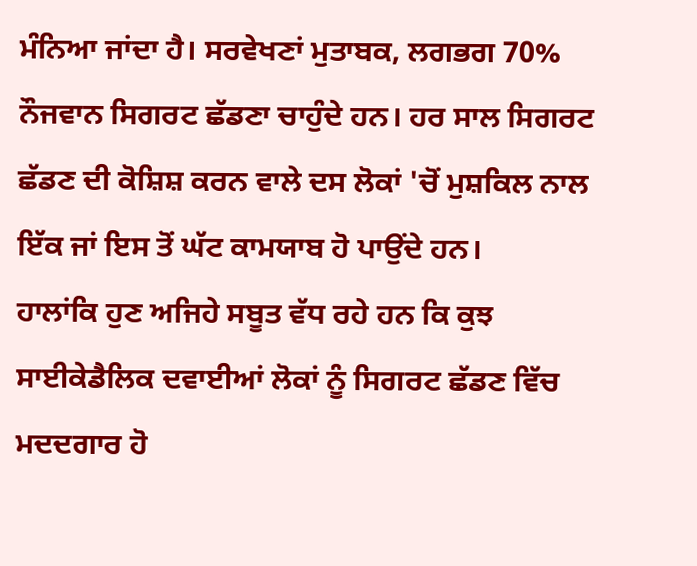ਮੰਨਿਆ ਜਾਂਦਾ ਹੈ। ਸਰਵੇਖਣਾਂ ਮੁਤਾਬਕ, ਲਗਭਗ 70% ਨੌਜਵਾਨ ਸਿਗਰਟ ਛੱਡਣਾ ਚਾਹੁੰਦੇ ਹਨ। ਹਰ ਸਾਲ ਸਿਗਰਟ ਛੱਡਣ ਦੀ ਕੋਸ਼ਿਸ਼ ਕਰਨ ਵਾਲੇ ਦਸ ਲੋਕਾਂ 'ਚੋਂ ਮੁਸ਼ਕਿਲ ਨਾਲ ਇੱਕ ਜਾਂ ਇਸ ਤੋਂ ਘੱਟ ਕਾਮਯਾਬ ਹੋ ਪਾਉਂਦੇ ਹਨ।
ਹਾਲਾਂਕਿ ਹੁਣ ਅਜਿਹੇ ਸਬੂਤ ਵੱਧ ਰਹੇ ਹਨ ਕਿ ਕੁਝ ਸਾਈਕੇਡੈਲਿਕ ਦਵਾਈਆਂ ਲੋਕਾਂ ਨੂੰ ਸਿਗਰਟ ਛੱਡਣ ਵਿੱਚ ਮਦਦਗਾਰ ਹੋ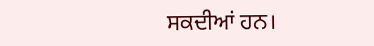ਸਕਦੀਆਂ ਹਨ।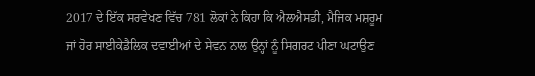2017 ਦੇ ਇੱਕ ਸਰਵੇਖਣ ਵਿੱਚ 781 ਲੋਕਾਂ ਨੇ ਕਿਹਾ ਕਿ ਐਲਐਸਡੀ, ਮੈਜਿਕ ਮਸ਼ਰੂਮ ਜਾਂ ਹੋਰ ਸਾਈਕੇਡੈਲਿਕ ਦਵਾਈਆਂ ਦੇ ਸੇਵਨ ਨਾਲ ਉਨ੍ਹਾਂ ਨੂੰ ਸਿਗਰਟ ਪੀਣਾ ਘਟਾਉਣ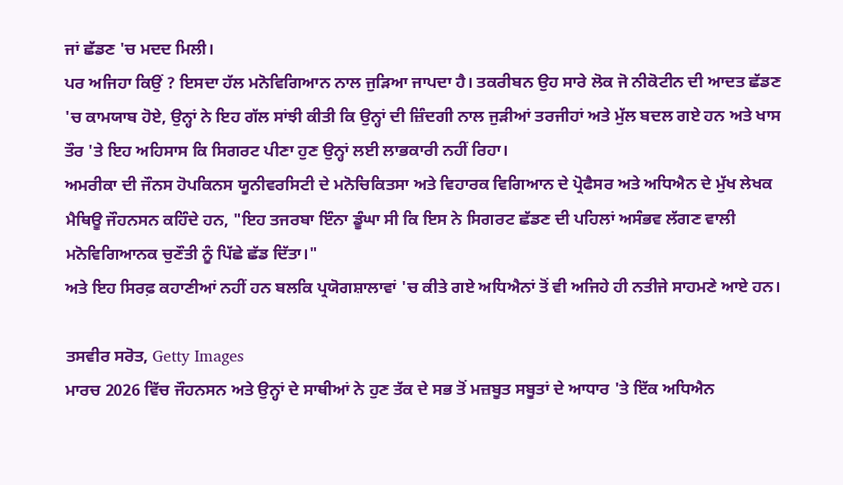ਜਾਂ ਛੱਡਣ 'ਚ ਮਦਦ ਮਿਲੀ।
ਪਰ ਅਜਿਹਾ ਕਿਉਂ ? ਇਸਦਾ ਹੱਲ ਮਨੋਵਿਗਿਆਨ ਨਾਲ ਜੁੜਿਆ ਜਾਪਦਾ ਹੈ। ਤਕਰੀਬਨ ਉਹ ਸਾਰੇ ਲੋਕ ਜੋ ਨੀਕੋਟੀਨ ਦੀ ਆਦਤ ਛੱਡਣ 'ਚ ਕਾਮਯਾਬ ਹੋਏ, ਉਨ੍ਹਾਂ ਨੇ ਇਹ ਗੱਲ ਸਾਂਝੀ ਕੀਤੀ ਕਿ ਉਨ੍ਹਾਂ ਦੀ ਜ਼ਿੰਦਗੀ ਨਾਲ ਜੁੜੀਆਂ ਤਰਜੀਹਾਂ ਅਤੇ ਮੁੱਲ ਬਦਲ ਗਏ ਹਨ ਅਤੇ ਖਾਸ ਤੌਰ 'ਤੇ ਇਹ ਅਹਿਸਾਸ ਕਿ ਸਿਗਰਟ ਪੀਣਾ ਹੁਣ ਉਨ੍ਹਾਂ ਲਈ ਲਾਭਕਾਰੀ ਨਹੀਂ ਰਿਹਾ।
ਅਮਰੀਕਾ ਦੀ ਜੌਨਸ ਹੋਪਕਿਨਸ ਯੂਨੀਵਰਸਿਟੀ ਦੇ ਮਨੋਚਿਕਿਤਸਾ ਅਤੇ ਵਿਹਾਰਕ ਵਿਗਿਆਨ ਦੇ ਪ੍ਰੋਫੈਸਰ ਅਤੇ ਅਧਿਐਨ ਦੇ ਮੁੱਖ ਲੇਖਕ ਮੈਥਿਊ ਜੌਹਨਸਨ ਕਹਿੰਦੇ ਹਨ, "ਇਹ ਤਜਰਬਾ ਇੰਨਾ ਡੂੰਘਾ ਸੀ ਕਿ ਇਸ ਨੇ ਸਿਗਰਟ ਛੱਡਣ ਦੀ ਪਹਿਲਾਂ ਅਸੰਭਵ ਲੱਗਣ ਵਾਲੀ ਮਨੋਵਿਗਿਆਨਕ ਚੁਣੌਤੀ ਨੂੰ ਪਿੱਛੇ ਛੱਡ ਦਿੱਤਾ।"
ਅਤੇ ਇਹ ਸਿਰਫ਼ ਕਹਾਣੀਆਂ ਨਹੀਂ ਹਨ ਬਲਕਿ ਪ੍ਰਯੋਗਸ਼ਾਲਾਵਾਂ 'ਚ ਕੀਤੇ ਗਏ ਅਧਿਐਨਾਂ ਤੋਂ ਵੀ ਅਜਿਹੇ ਹੀ ਨਤੀਜੇ ਸਾਹਮਣੇ ਆਏ ਹਨ।

ਤਸਵੀਰ ਸਰੋਤ, Getty Images
ਮਾਰਚ 2026 ਵਿੱਚ ਜੌਹਨਸਨ ਅਤੇ ਉਨ੍ਹਾਂ ਦੇ ਸਾਥੀਆਂ ਨੇ ਹੁਣ ਤੱਕ ਦੇ ਸਭ ਤੋਂ ਮਜ਼ਬੂਤ ਸਬੂਤਾਂ ਦੇ ਆਧਾਰ 'ਤੇ ਇੱਕ ਅਧਿਐਨ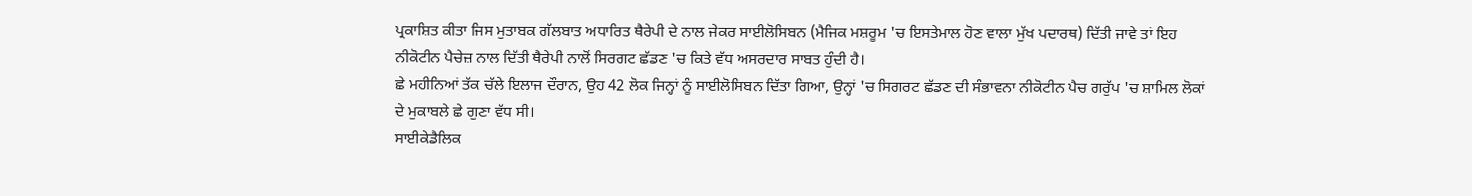ਪ੍ਰਕਾਸ਼ਿਤ ਕੀਤਾ ਜਿਸ ਮੁਤਾਬਕ ਗੱਲਬਾਤ ਅਧਾਰਿਤ ਥੈਰੇਪੀ ਦੇ ਨਾਲ ਜੇਕਰ ਸਾਈਲੋਸਿਬਨ (ਮੈਜਿਕ ਮਸ਼ਰੂਮ 'ਚ ਇਸਤੇਮਾਲ ਹੋਣ ਵਾਲਾ ਮੁੱਖ ਪਦਾਰਥ) ਦਿੱਤੀ ਜਾਵੇ ਤਾਂ ਇਹ ਨੀਕੋਟੀਨ ਪੈਚੇਜ਼ ਨਾਲ ਦਿੱਤੀ ਥੈਰੇਪੀ ਨਾਲੋਂ ਸਿਰਗਟ ਛੱਡਣ 'ਚ ਕਿਤੇ ਵੱਧ ਅਸਰਦਾਰ ਸਾਬਤ ਹੁੰਦੀ ਹੈ।
ਛੇ ਮਹੀਨਿਆਂ ਤੱਕ ਚੱਲੇ ਇਲਾਜ ਦੌਰਾਨ, ਉਹ 42 ਲੋਕ ਜਿਨ੍ਹਾਂ ਨੂੰ ਸਾਈਲੋਸਿਬਨ ਦਿੱਤਾ ਗਿਆ, ਉਨ੍ਹਾਂ 'ਚ ਸਿਗਰਟ ਛੱਡਣ ਦੀ ਸੰਭਾਵਨਾ ਨੀਕੋਟੀਨ ਪੈਚ ਗਰੁੱਪ 'ਚ ਸ਼ਾਮਿਲ ਲੋਕਾਂ ਦੇ ਮੁਕਾਬਲੇ ਛੇ ਗੁਣਾ ਵੱਧ ਸੀ।
ਸਾਈਕੇਡੈਲਿਕ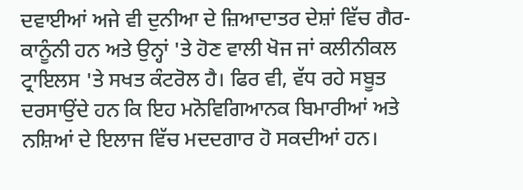ਦਵਾਈਆਂ ਅਜੇ ਵੀ ਦੁਨੀਆ ਦੇ ਜ਼ਿਆਦਾਤਰ ਦੇਸ਼ਾਂ ਵਿੱਚ ਗੈਰ-ਕਾਨੂੰਨੀ ਹਨ ਅਤੇ ਉਨ੍ਹਾਂ 'ਤੇ ਹੋਣ ਵਾਲੀ ਖੋਜ ਜਾਂ ਕਲੀਨੀਕਲ ਟ੍ਰਾਇਲਸ 'ਤੇ ਸਖਤ ਕੰਟਰੋਲ ਹੈ। ਫਿਰ ਵੀ, ਵੱਧ ਰਹੇ ਸਬੂਤ ਦਰਸਾਉਂਦੇ ਹਨ ਕਿ ਇਹ ਮਨੋਵਿਗਿਆਨਕ ਬਿਮਾਰੀਆਂ ਅਤੇ ਨਸ਼ਿਆਂ ਦੇ ਇਲਾਜ ਵਿੱਚ ਮਦਦਗਾਰ ਹੋ ਸਕਦੀਆਂ ਹਨ।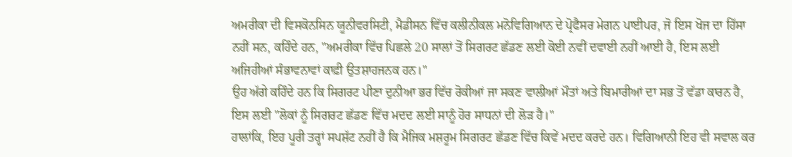ਅਮਰੀਕਾ ਦੀ ਵਿਸਕੋਨਸਿਨ ਯੂਨੀਵਰਸਿਟੀ, ਮੈਡੀਸਨ ਵਿੱਚ ਕਲੀਨੀਕਲ ਮਨੋਵਿਗਿਆਨ ਦੇ ਪ੍ਰੋਫੈਸਰ ਮੇਗਨ ਪਾਈਪਰ, ਜੋ ਇਸ ਖੋਜ ਦਾ ਹਿੱਸਾ ਨਹੀਂ ਸਨ, ਕਹਿੰਦੇ ਹਨ, "ਅਮਰੀਕਾ ਵਿੱਚ ਪਿਛਲੇ 20 ਸਾਲਾਂ ਤੋਂ ਸਿਗਰਟ ਛੱਡਣ ਲਈ ਕੋਈ ਨਵੀਂ ਦਵਾਈ ਨਹੀਂ ਆਈ ਹੈ, ਇਸ ਲਈ ਅਜਿਹੀਆਂ ਸੰਭਾਵਨਾਵਾਂ ਕਾਫ਼ੀ ਉਤਸ਼ਾਹਜਨਕ ਹਨ।"
ਉਹ ਅੱਗੇ ਕਹਿੰਦੇ ਹਨ ਕਿ ਸਿਗਰਟ ਪੀਣਾ ਦੁਨੀਆ ਭਰ ਵਿੱਚ ਰੋਕੀਆਂ ਜਾ ਸਕਣ ਵਾਲੀਆਂ ਮੌਤਾਂ ਅਤੇ ਬਿਮਾਰੀਆਂ ਦਾ ਸਭ ਤੋਂ ਵੱਡਾ ਕਾਰਨ ਹੈ, ਇਸ ਲਈ "ਲੋਕਾਂ ਨੂੰ ਸਿਗਰਟ ਛੱਡਣ ਵਿੱਚ ਮਦਦ ਲਈ ਸਾਨੂੰ ਹੋਰ ਸਾਧਨਾਂ ਦੀ ਲੋੜ ਹੈ।"
ਹਾਲਾਂਕਿ, ਇਹ ਪੂਰੀ ਤਰ੍ਹਾਂ ਸਪਸ਼ੱਟ ਨਹੀਂ ਹੈ ਕਿ ਮੈਜਿਕ ਮਸ਼ਰੂਮ ਸਿਗਰਟ ਛੱਡਣ ਵਿੱਚ ਕਿਵੇਂ ਮਦਦ ਕਰਦੇ ਹਨ। ਵਿਗਿਆਨੀ ਇਹ ਵੀ ਸਵਾਲ ਕਰ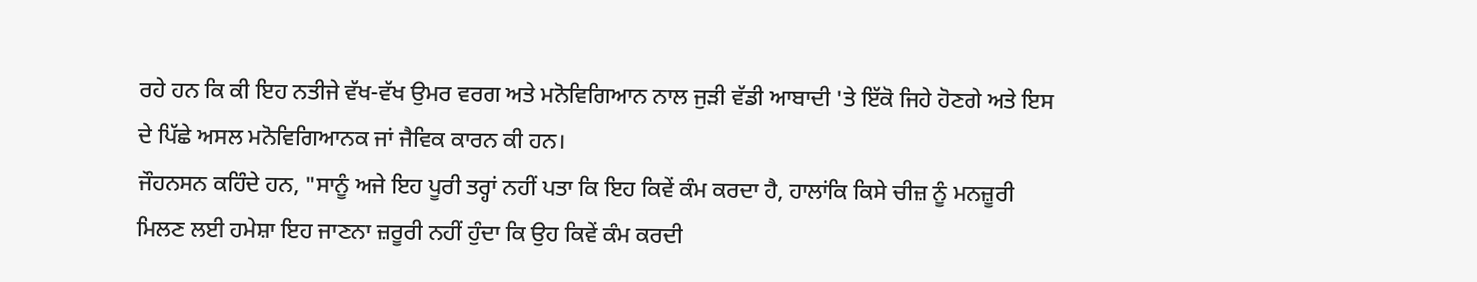ਰਹੇ ਹਨ ਕਿ ਕੀ ਇਹ ਨਤੀਜੇ ਵੱਖ-ਵੱਖ ਉਮਰ ਵਰਗ ਅਤੇ ਮਨੋਵਿਗਿਆਨ ਨਾਲ ਜੁੜੀ ਵੱਡੀ ਆਬਾਦੀ 'ਤੇ ਇੱਕੋ ਜਿਹੇ ਹੋਣਗੇ ਅਤੇ ਇਸ ਦੇ ਪਿੱਛੇ ਅਸਲ ਮਨੋਵਿਗਿਆਨਕ ਜਾਂ ਜੈਵਿਕ ਕਾਰਨ ਕੀ ਹਨ।
ਜੌਹਨਸਨ ਕਹਿੰਦੇ ਹਨ, "ਸਾਨੂੰ ਅਜੇ ਇਹ ਪੂਰੀ ਤਰ੍ਹਾਂ ਨਹੀਂ ਪਤਾ ਕਿ ਇਹ ਕਿਵੇਂ ਕੰਮ ਕਰਦਾ ਹੈ, ਹਾਲਾਂਕਿ ਕਿਸੇ ਚੀਜ਼ ਨੂੰ ਮਨਜ਼ੂਰੀ ਮਿਲਣ ਲਈ ਹਮੇਸ਼ਾ ਇਹ ਜਾਣਨਾ ਜ਼ਰੂਰੀ ਨਹੀਂ ਹੁੰਦਾ ਕਿ ਉਹ ਕਿਵੇਂ ਕੰਮ ਕਰਦੀ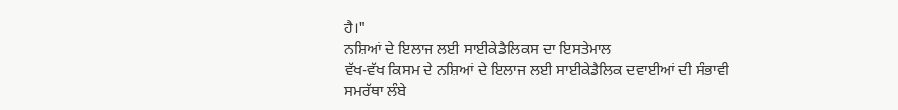ਹੈ।"
ਨਸ਼ਿਆਂ ਦੇ ਇਲਾਜ ਲਈ ਸਾਈਕੇਡੈਲਿਕਸ ਦਾ ਇਸਤੇਮਾਲ
ਵੱਖ-ਵੱਖ ਕਿਸਮ ਦੇ ਨਸ਼ਿਆਂ ਦੇ ਇਲਾਜ ਲਈ ਸਾਈਕੇਡੈਲਿਕ ਦਵਾਈਆਂ ਦੀ ਸੰਭਾਵੀ ਸਮਰੱਥਾ ਲੰਬੇ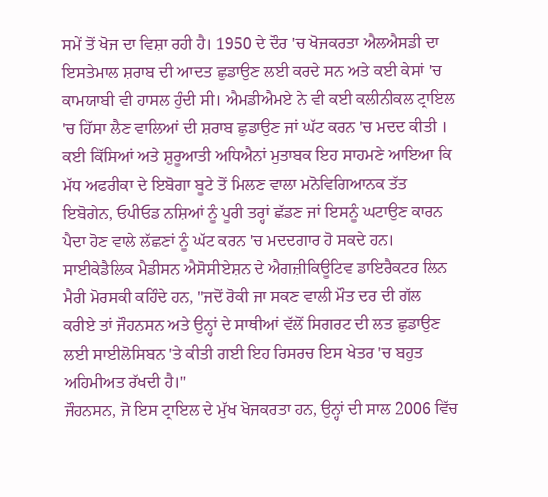ਸਮੇਂ ਤੋਂ ਖੋਜ ਦਾ ਵਿਸ਼ਾ ਰਹੀ ਹੈ। 1950 ਦੇ ਦੌਰ 'ਚ ਖੋਜਕਰਤਾ ਐਲਐਸਡੀ ਦਾ ਇਸਤੇਮਾਲ ਸ਼ਰਾਬ ਦੀ ਆਦਤ ਛੁਡਾਉਣ ਲਈ ਕਰਦੇ ਸਨ ਅਤੇ ਕਈ ਕੇਸਾਂ 'ਚ ਕਾਮਯਾਬੀ ਵੀ ਹਾਸਲ ਹੁੰਦੀ ਸੀ। ਐਮਡੀਐਮਏ ਨੇ ਵੀ ਕਈ ਕਲੀਨੀਕਲ ਟ੍ਰਾਇਲ 'ਚ ਹਿੱਸਾ ਲੈਣ ਵਾਲਿਆਂ ਦੀ ਸ਼ਰਾਬ ਛੁਡਾਉਣ ਜਾਂ ਘੱਟ ਕਰਨ 'ਚ ਮਦਦ ਕੀਤੀ ।
ਕਈ ਕਿੱਸਿਆਂ ਅਤੇ ਸ਼ੁਰੂਆਤੀ ਅਧਿਐਨਾਂ ਮੁਤਾਬਕ ਇਹ ਸਾਹਮਣੇ ਆਇਆ ਕਿ ਮੱਧ ਅਫਰੀਕਾ ਦੇ ਇਬੋਗਾ ਬੂਟੇ ਤੋਂ ਮਿਲਣ ਵਾਲਾ ਮਨੋਵਿਗਿਆਨਕ ਤੱਤ ਇਬੋਗੇਨ, ਓਪੀਓਡ ਨਸ਼ਿਆਂ ਨੂੰ ਪੂਰੀ ਤਰ੍ਹਾਂ ਛੱਡਣ ਜਾਂ ਇਸਨੂੰ ਘਟਾਉਣ ਕਾਰਨ ਪੈਦਾ ਹੋਣ ਵਾਲੇ ਲੱਛਣਾਂ ਨੂੰ ਘੱਟ ਕਰਨ 'ਚ ਮਦਦਗਾਰ ਹੋ ਸਕਦੇ ਹਨ।
ਸਾਈਕੇਡੈਲਿਕ ਮੈਡੀਸਨ ਐਸੋਸੀਏਸ਼ਨ ਦੇ ਐਗਜ਼ੀਕਿਊਟਿਵ ਡਾਇਰੈਕਟਰ ਲਿਨ ਮੈਰੀ ਮੋਰਸਕੀ ਕਹਿੰਦੇ ਹਨ, "ਜਦੋਂ ਰੋਕੀ ਜਾ ਸਕਣ ਵਾਲੀ ਮੌਤ ਦਰ ਦੀ ਗੱਲ ਕਰੀਏ ਤਾਂ ਜੌਹਨਸਨ ਅਤੇ ਉਨ੍ਹਾਂ ਦੇ ਸਾਥੀਆਂ ਵੱਲੋਂ ਸਿਗਰਟ ਦੀ ਲਤ ਛੁਡਾਉਣ ਲਈ ਸਾਈਲੋਸਿਬਨ 'ਤੇ ਕੀਤੀ ਗਈ ਇਹ ਰਿਸਰਚ ਇਸ ਖੇਤਰ 'ਚ ਬਹੁਤ ਅਹਿਮੀਅਤ ਰੱਖਦੀ ਹੈ।"
ਜੌਹਨਸਨ, ਜੋ ਇਸ ਟ੍ਰਾਇਲ ਦੇ ਮੁੱਖ ਖੋਜਕਰਤਾ ਹਨ, ਉਨ੍ਹਾਂ ਦੀ ਸਾਲ 2006 ਵਿੱਚ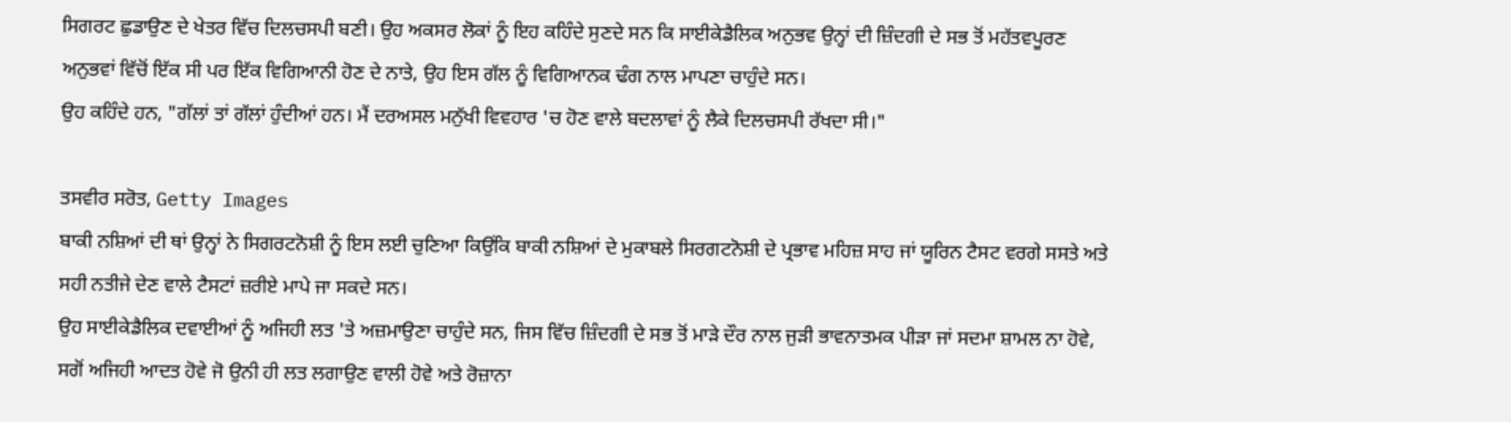ਸਿਗਰਟ ਛੁਡਾਉਣ ਦੇ ਖੇਤਰ ਵਿੱਚ ਦਿਲਚਸਪੀ ਬਣੀ। ਉਹ ਅਕਸਰ ਲੋਕਾਂ ਨੂੰ ਇਹ ਕਹਿੰਦੇ ਸੁਣਦੇ ਸਨ ਕਿ ਸਾਈਕੇਡੈਲਿਕ ਅਨੁਭਵ ਉਨ੍ਹਾਂ ਦੀ ਜ਼ਿੰਦਗੀ ਦੇ ਸਭ ਤੋਂ ਮਹੱਤਵਪੂਰਣ ਅਨੁਭਵਾਂ ਵਿੱਚੋਂ ਇੱਕ ਸੀ ਪਰ ਇੱਕ ਵਿਗਿਆਨੀ ਹੋਣ ਦੇ ਨਾਤੇ, ਉਹ ਇਸ ਗੱਲ ਨੂੰ ਵਿਗਿਆਨਕ ਢੰਗ ਨਾਲ ਮਾਪਣਾ ਚਾਹੁੰਦੇ ਸਨ।
ਉਹ ਕਹਿੰਦੇ ਹਨ, "ਗੱਲਾਂ ਤਾਂ ਗੱਲਾਂ ਹੁੰਦੀਆਂ ਹਨ। ਮੈਂ ਦਰਅਸਲ ਮਨੁੱਖੀ ਵਿਵਹਾਰ 'ਚ ਹੋਣ ਵਾਲੇ ਬਦਲਾਵਾਂ ਨੂੰ ਲੈਕੇ ਦਿਲਚਸਪੀ ਰੱਖਦਾ ਸੀ।"

ਤਸਵੀਰ ਸਰੋਤ, Getty Images
ਬਾਕੀ ਨਸ਼ਿਆਂ ਦੀ ਥਾਂ ਉਨ੍ਹਾਂ ਨੇ ਸਿਗਰਟਨੋਸ਼ੀ ਨੂੰ ਇਸ ਲਈ ਚੁਣਿਆ ਕਿਉਂਕਿ ਬਾਕੀ ਨਸ਼ਿਆਂ ਦੇ ਮੁਕਾਬਲੇ ਸਿਰਗਟਨੋਸ਼ੀ ਦੇ ਪ੍ਰਭਾਵ ਮਹਿਜ਼ ਸਾਹ ਜਾਂ ਯੂਰਿਨ ਟੈਸਟ ਵਰਗੇ ਸਸਤੇ ਅਤੇ ਸਹੀ ਨਤੀਜੇ ਦੇਣ ਵਾਲੇ ਟੈਸਟਾਂ ਜ਼ਰੀਏ ਮਾਪੇ ਜਾ ਸਕਦੇ ਸਨ।
ਉਹ ਸਾਈਕੇਡੈਲਿਕ ਦਵਾਈਆਂ ਨੂੰ ਅਜਿਹੀ ਲਤ 'ਤੇ ਅਜ਼ਮਾਉਣਾ ਚਾਹੁੰਦੇ ਸਨ, ਜਿਸ ਵਿੱਚ ਜ਼ਿੰਦਗੀ ਦੇ ਸਭ ਤੋਂ ਮਾੜੇ ਦੌਰ ਨਾਲ ਜੁੜੀ ਭਾਵਨਾਤਮਕ ਪੀੜਾ ਜਾਂ ਸਦਮਾ ਸ਼ਾਮਲ ਨਾ ਹੋਵੇ, ਸਗੋਂ ਅਜਿਹੀ ਆਦਤ ਹੋਵੇ ਜੋ ਉਨੀ ਹੀ ਲਤ ਲਗਾਉਣ ਵਾਲੀ ਹੋਵੇ ਅਤੇ ਰੋਜ਼ਾਨਾ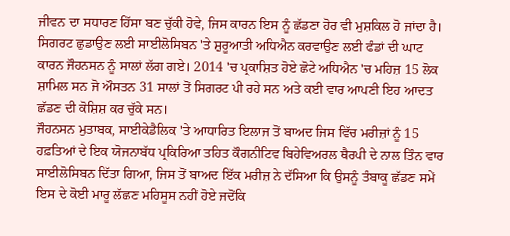ਜੀਵਨ ਦਾ ਸਧਾਰਣ ਹਿੱਸਾ ਬਣ ਚੁੱਕੀ ਹੋਵੇ, ਜਿਸ ਕਾਰਨ ਇਸ ਨੂੰ ਛੱਡਣਾ ਹੋਰ ਵੀ ਮੁਸ਼ਕਿਲ ਹੋ ਜਾਂਦਾ ਹੈ।
ਸਿਗਰਟ ਛੁਡਾਉਣ ਲਈ ਸਾਈਲੋਸਿਬਨ 'ਤੇ ਸ਼ੁਰੂਆਤੀ ਅਧਿਐਨ ਕਰਵਾਉਣ ਲਈ ਫੰਡਾਂ ਦੀ ਘਾਟ ਕਾਰਨ ਜੌਹਨਸਨ ਨੂੰ ਸਾਲਾਂ ਲੱਗ ਗਏ। 2014 'ਚ ਪ੍ਰਕਾਸ਼ਿਤ ਹੋਏ ਛੋਟੇ ਅਧਿਐਨ 'ਚ ਮਹਿਜ਼ 15 ਲੋਕ ਸ਼ਾਮਿਲ ਸਨ ਜੋ ਔਸਤਨ 31 ਸਾਲਾਂ ਤੋਂ ਸਿਗਰਟ ਪੀ ਰਹੇ ਸਨ ਅਤੇ ਕਈ ਵਾਰ ਆਪਣੀ ਇਹ ਆਦਤ ਛੱਡਣ ਦੀ ਕੋਸ਼ਿਸ਼ ਕਰ ਚੁੱਕੇ ਸਨ।
ਜੌਹਨਸਨ ਮੁਤਾਬਕ, ਸਾਈਕੇਡੈਲਿਕ 'ਤੇ ਆਧਾਰਿਤ ਇਲਾਜ ਤੋਂ ਬਾਅਦ ਜਿਸ ਵਿੱਚ ਮਰੀਜ਼ਾਂ ਨੂੰ 15 ਹਫ਼ਤਿਆਂ ਦੇ ਇਕ ਯੋਜਨਾਬੱਧ ਪ੍ਰਕਿਰਿਆ ਤਹਿਤ ਕੌਗਨੀਟਿਵ ਬਿਹੇਵਿਅਰਲ ਥੈਰਪੀ ਦੇ ਨਾਲ ਤਿੰਨ ਵਾਰ ਸਾਈਲੋਸਿਬਨ ਦਿੱਤਾ ਗਿਆ, ਜਿਸ ਤੋਂ ਬਾਅਦ ਇੱਕ ਮਰੀਜ਼ ਨੇ ਦੱਸਿਆ ਕਿ ਉਸਨੂੰ ਤੰਬਾਕੂ ਛੱਡਣ ਸਮੇਂ ਇਸ ਦੇ ਕੋਈ ਮਾਰੂ ਲੱਛਣ ਮਹਿਸੂਸ ਨਹੀਂ ਹੋਏ ਜਦੋਂਕਿ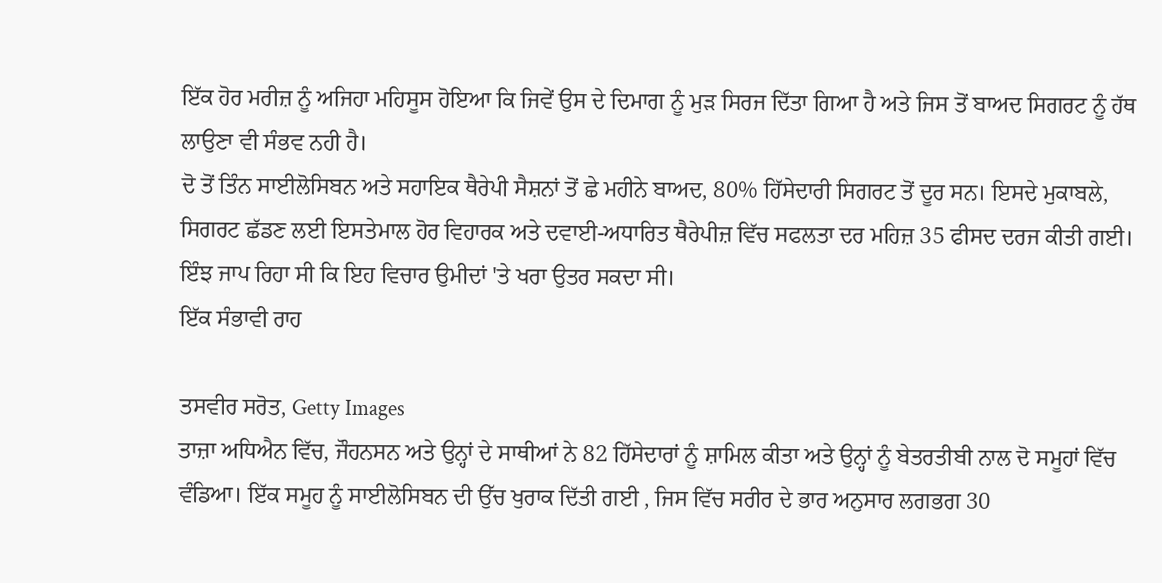ਇੱਕ ਹੋਰ ਮਰੀਜ਼ ਨੂੰ ਅਜਿਹਾ ਮਹਿਸੂਸ ਹੋਇਆ ਕਿ ਜਿਵੇਂ ਉਸ ਦੇ ਦਿਮਾਗ ਨੂੰ ਮੁੜ ਸਿਰਜ ਦਿੱਤਾ ਗਿਆ ਹੈ ਅਤੇ ਜਿਸ ਤੋਂ ਬਾਅਦ ਸਿਗਰਟ ਨੂੰ ਹੱਥ ਲਾਉਣਾ ਵੀ ਸੰਭਵ ਨਹੀ ਹੈ।
ਦੋ ਤੋਂ ਤਿੰਨ ਸਾਈਲੋਸਿਬਨ ਅਤੇ ਸਹਾਇਕ ਥੈਰੇਪੀ ਸੈਸ਼ਨਾਂ ਤੋਂ ਛੇ ਮਹੀਨੇ ਬਾਅਦ, 80% ਹਿੱਸੇਦਾਰੀ ਸਿਗਰਟ ਤੋਂ ਦੂਰ ਸਨ। ਇਸਦੇ ਮੁਕਾਬਲੇ, ਸਿਗਰਟ ਛੱਡਣ ਲਈ ਇਸਤੇਮਾਲ ਹੋਰ ਵਿਹਾਰਕ ਅਤੇ ਦਵਾਈ-ਅਧਾਰਿਤ ਥੈਰੇਪੀਜ਼ ਵਿੱਚ ਸਫਲਤਾ ਦਰ ਮਹਿਜ਼ 35 ਫੀਸਦ ਦਰਜ ਕੀਤੀ ਗਈ।
ਇੰਝ ਜਾਪ ਰਿਹਾ ਸੀ ਕਿ ਇਹ ਵਿਚਾਰ ਉਮੀਦਾਂ 'ਤੇ ਖਰਾ ਉਤਰ ਸਕਦਾ ਸੀ।
ਇੱਕ ਸੰਭਾਵੀ ਰਾਹ

ਤਸਵੀਰ ਸਰੋਤ, Getty Images
ਤਾਜ਼ਾ ਅਧਿਐਨ ਵਿੱਚ, ਜੌਹਨਸਨ ਅਤੇ ਉਨ੍ਹਾਂ ਦੇ ਸਾਥੀਆਂ ਨੇ 82 ਹਿੱਸੇਦਾਰਾਂ ਨੂੰ ਸ਼ਾਮਿਲ ਕੀਤਾ ਅਤੇ ਉਨ੍ਹਾਂ ਨੂੰ ਬੇਤਰਤੀਬੀ ਨਾਲ ਦੋ ਸਮੂਹਾਂ ਵਿੱਚ ਵੰਡਿਆ। ਇੱਕ ਸਮੂਹ ਨੂੰ ਸਾਈਲੋਸਿਬਨ ਦੀ ਉੱਚ ਖੁਰਾਕ ਦਿੱਤੀ ਗਈ , ਜਿਸ ਵਿੱਚ ਸਰੀਰ ਦੇ ਭਾਰ ਅਨੁਸਾਰ ਲਗਭਗ 30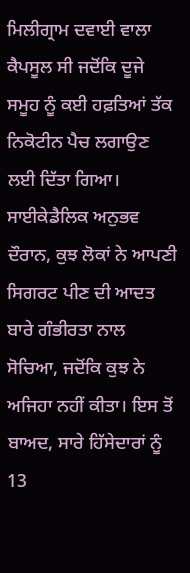ਮਿਲੀਗ੍ਰਾਮ ਦਵਾਈ ਵਾਲਾ ਕੈਪਸੂਲ ਸੀ ਜਦੋਂਕਿ ਦੂਜੇ ਸਮੂਹ ਨੂੰ ਕਈ ਹਫ਼ਤਿਆਂ ਤੱਕ ਨਿਕੋਟੀਨ ਪੈਚ ਲਗਾਉਣ ਲਈ ਦਿੱਤਾ ਗਿਆ।
ਸਾਈਕੇਡੈਲਿਕ ਅਨੁਭਵ ਦੌਰਾਨ, ਕੁਝ ਲੋਕਾਂ ਨੇ ਆਪਣੀ ਸਿਗਰਟ ਪੀਣ ਦੀ ਆਦਤ ਬਾਰੇ ਗੰਭੀਰਤਾ ਨਾਲ ਸੋਚਿਆ, ਜਦੋਂਕਿ ਕੁਝ ਨੇ ਅਜਿਹਾ ਨਹੀਂ ਕੀਤਾ। ਇਸ ਤੋਂ ਬਾਅਦ, ਸਾਰੇ ਹਿੱਸੇਦਾਰਾਂ ਨੂੰ 13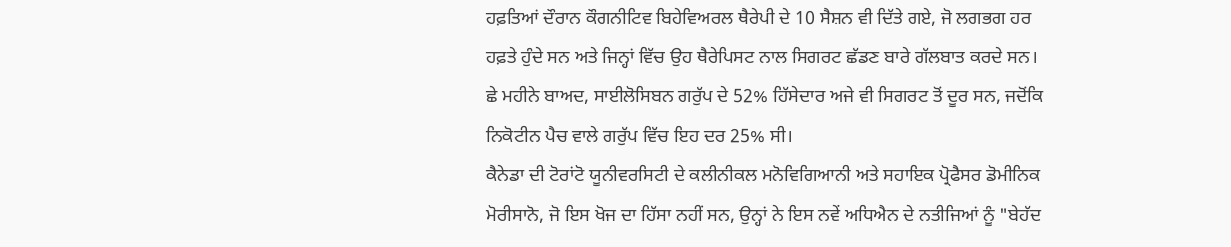ਹਫ਼ਤਿਆਂ ਦੌਰਾਨ ਕੌਗਨੀਟਿਵ ਬਿਹੇਵਿਅਰਲ ਥੈਰੇਪੀ ਦੇ 10 ਸੈਸ਼ਨ ਵੀ ਦਿੱਤੇ ਗਏ, ਜੋ ਲਗਭਗ ਹਰ ਹਫ਼ਤੇ ਹੁੰਦੇ ਸਨ ਅਤੇ ਜਿਨ੍ਹਾਂ ਵਿੱਚ ਉਹ ਥੈਰੇਪਿਸਟ ਨਾਲ ਸਿਗਰਟ ਛੱਡਣ ਬਾਰੇ ਗੱਲਬਾਤ ਕਰਦੇ ਸਨ।
ਛੇ ਮਹੀਨੇ ਬਾਅਦ, ਸਾਈਲੋਸਿਬਨ ਗਰੁੱਪ ਦੇ 52% ਹਿੱਸੇਦਾਰ ਅਜੇ ਵੀ ਸਿਗਰਟ ਤੋਂ ਦੂਰ ਸਨ, ਜਦੋਂਕਿ ਨਿਕੋਟੀਨ ਪੈਚ ਵਾਲੇ ਗਰੁੱਪ ਵਿੱਚ ਇਹ ਦਰ 25% ਸੀ।
ਕੈਨੇਡਾ ਦੀ ਟੋਰਾਂਟੋ ਯੂਨੀਵਰਸਿਟੀ ਦੇ ਕਲੀਨੀਕਲ ਮਨੋਵਿਗਿਆਨੀ ਅਤੇ ਸਹਾਇਕ ਪ੍ਰੋਫੈਸਰ ਡੋਮੀਨਿਕ ਮੋਰੀਸਾਨੋ, ਜੋ ਇਸ ਖੋਜ ਦਾ ਹਿੱਸਾ ਨਹੀਂ ਸਨ, ਉਨ੍ਹਾਂ ਨੇ ਇਸ ਨਵੇਂ ਅਧਿਐਨ ਦੇ ਨਤੀਜਿਆਂ ਨੂੰ "ਬੇਹੱਦ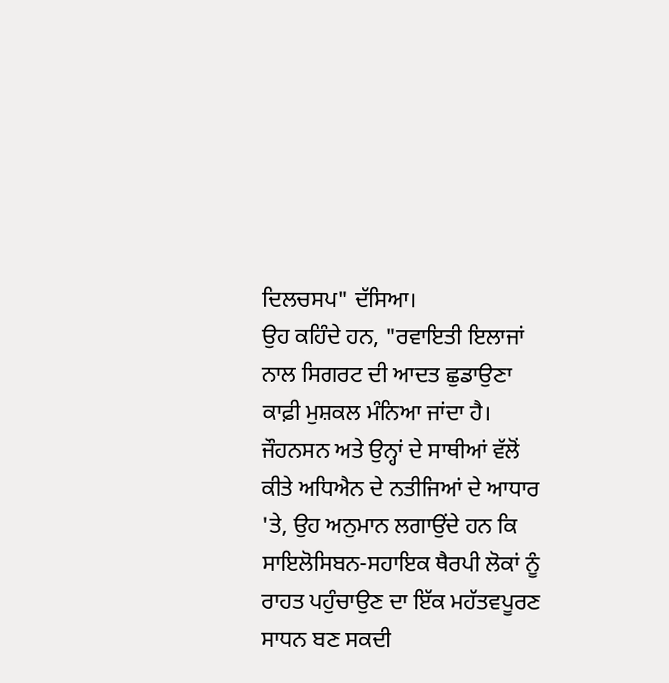ਦਿਲਚਸਪ" ਦੱਸਿਆ।
ਉਹ ਕਹਿੰਦੇ ਹਨ, "ਰਵਾਇਤੀ ਇਲਾਜਾਂ ਨਾਲ ਸਿਗਰਟ ਦੀ ਆਦਤ ਛੁਡਾਉਣਾ ਕਾਫ਼ੀ ਮੁਸ਼ਕਲ ਮੰਨਿਆ ਜਾਂਦਾ ਹੈ। ਜੌਹਨਸਨ ਅਤੇ ਉਨ੍ਹਾਂ ਦੇ ਸਾਥੀਆਂ ਵੱਲੋਂ ਕੀਤੇ ਅਧਿਐਨ ਦੇ ਨਤੀਜਿਆਂ ਦੇ ਆਧਾਰ 'ਤੇ, ਉਹ ਅਨੁਮਾਨ ਲਗਾਉਂਦੇ ਹਨ ਕਿ ਸਾਇਲੋਸਿਬਨ-ਸਹਾਇਕ ਥੈਰਪੀ ਲੋਕਾਂ ਨੂੰ ਰਾਹਤ ਪਹੁੰਚਾਉਣ ਦਾ ਇੱਕ ਮਹੱਤਵਪੂਰਣ ਸਾਧਨ ਬਣ ਸਕਦੀ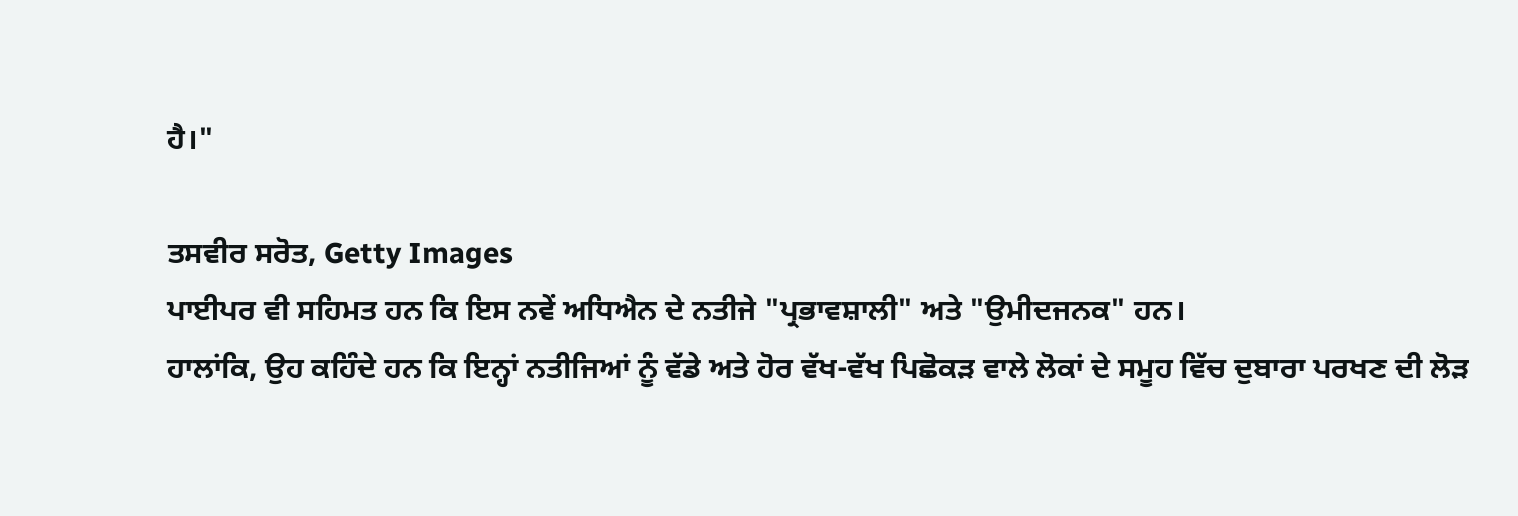ਹੈ।"

ਤਸਵੀਰ ਸਰੋਤ, Getty Images
ਪਾਈਪਰ ਵੀ ਸਹਿਮਤ ਹਨ ਕਿ ਇਸ ਨਵੇਂ ਅਧਿਐਨ ਦੇ ਨਤੀਜੇ "ਪ੍ਰਭਾਵਸ਼ਾਲੀ" ਅਤੇ "ਉਮੀਦਜਨਕ" ਹਨ।
ਹਾਲਾਂਕਿ, ਉਹ ਕਹਿੰਦੇ ਹਨ ਕਿ ਇਨ੍ਹਾਂ ਨਤੀਜਿਆਂ ਨੂੰ ਵੱਡੇ ਅਤੇ ਹੋਰ ਵੱਖ-ਵੱਖ ਪਿਛੋਕੜ ਵਾਲੇ ਲੋਕਾਂ ਦੇ ਸਮੂਹ ਵਿੱਚ ਦੁਬਾਰਾ ਪਰਖਣ ਦੀ ਲੋੜ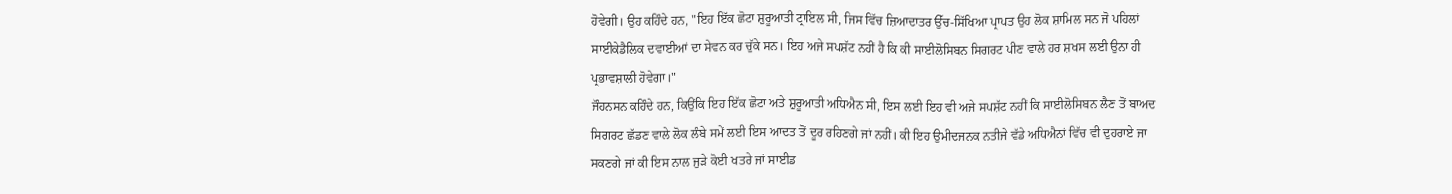ਹੋਵੇਗੀ। ਉਹ ਕਹਿੰਦੇ ਹਨ, "ਇਹ ਇੱਕ ਛੋਟਾ ਸ਼ੁਰੂਆਤੀ ਟ੍ਰਾਇਲ ਸੀ, ਜਿਸ ਵਿੱਚ ਜ਼ਿਆਦਾਤਰ ਉੱਚ-ਸਿੱਖਿਆ ਪ੍ਰਾਪਤ ਉਹ ਲੋਕ ਸ਼ਾਮਿਲ ਸਨ ਜੋ ਪਹਿਲਾਂ ਸਾਈਕੇਡੈਲਿਕ ਦਵਾਈਆਂ ਦਾ ਸੇਵਨ ਕਰ ਚੁੱਕੇ ਸਨ। ਇਹ ਅਜੇ ਸਪਸ਼ੱਟ ਨਹੀਂ ਹੈ ਕਿ ਕੀ ਸਾਈਲੋਸਿਬਨ ਸਿਗਰਟ ਪੀਣ ਵਾਲੇ ਹਰ ਸ਼ਖਸ ਲਈ ਉਨਾ ਹੀ ਪ੍ਰਭਾਵਸ਼ਾਲੀ ਹੋਵੇਗਾ।"
ਜੌਹਨਸਨ ਕਹਿੰਦੇ ਹਨ, ਕਿਉਂਕਿ ਇਹ ਇੱਕ ਛੋਟਾ ਅਤੇ ਸ਼ੁਰੂਆਤੀ ਅਧਿਐਨ ਸੀ, ਇਸ ਲਈ ਇਹ ਵੀ ਅਜੇ ਸਪਸ਼ੱਟ ਨਹੀਂ ਕਿ ਸਾਈਲੋਸਿਬਨ ਲੈਣ ਤੋਂ ਬਾਅਦ ਸਿਗਰਟ ਛੱਡਣ ਵਾਲੇ ਲੋਕ ਲੰਬੇ ਸਮੇਂ ਲਈ ਇਸ ਆਦਤ ਤੋਂ ਦੂਰ ਰਹਿਣਗੇ ਜਾਂ ਨਹੀਂ। ਕੀ ਇਹ ਉਮੀਦਜਨਕ ਨਤੀਜੇ ਵੱਡੇ ਅਧਿਐਨਾਂ ਵਿੱਚ ਵੀ ਦੁਹਰਾਏ ਜਾ ਸਕਣਗੇ ਜਾਂ ਕੀ ਇਸ ਨਾਲ ਜੁੜੇ ਕੋਈ ਖਤਰੇ ਜਾਂ ਸਾਈਡ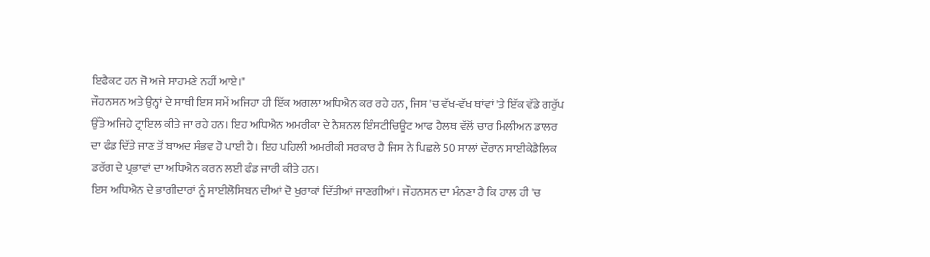ਇਫੈਕਟ ਹਨ ਜੋ ਅਜੇ ਸਾਹਮਣੇ ਨਹੀਂ ਆਏ।"
ਜੌਹਨਸਨ ਅਤੇ ਉਨ੍ਹਾਂ ਦੇ ਸਾਥੀ ਇਸ ਸਮੇਂ ਅਜਿਹਾ ਹੀ ਇੱਕ ਅਗਲਾ ਅਧਿਐਨ ਕਰ ਰਹੇ ਹਨ, ਜਿਸ 'ਚ ਵੱਖ-ਵੱਖ ਥਾਂਵਾਂ 'ਤੇ ਇੱਕ ਵੱਡੇ ਗਰੁੱਪ ਉੱਤੇ ਅਜਿਹੇ ਟ੍ਰਾਇਲ ਕੀਤੇ ਜਾ ਰਹੇ ਹਨ। ਇਹ ਅਧਿਐਨ ਅਮਰੀਕਾ ਦੇ ਨੈਸ਼ਨਲ ਇੰਸਟੀਚਿਊਟ ਆਫ ਹੈਲਥ ਵੱਲੋਂ ਚਾਰ ਮਿਲੀਅਨ ਡਾਲਰ ਦਾ ਫੰਡ ਦਿੱਤੇ ਜਾਣ ਤੋਂ ਬਾਅਦ ਸੰਭਵ ਹੋ ਪਾਈ ਹੈ। ਇਹ ਪਹਿਲੀ ਅਮਰੀਕੀ ਸਰਕਾਰ ਹੈ ਜਿਸ ਨੇ ਪਿਛਲੇ 50 ਸਾਲਾਂ ਦੌਰਾਨ ਸਾਈਕੇਡੈਲਿਕ ਡਰੱਗ ਦੇ ਪ੍ਰਭਾਵਾਂ ਦਾ ਅਧਿਐਨ ਕਰਨ ਲਈ ਫੰਡ ਜਾਰੀ ਕੀਤੇ ਹਨ।
ਇਸ ਅਧਿਐਨ ਦੇ ਭਾਗੀਦਾਰਾਂ ਨੂੰ ਸਾਈਲੋਸਿਬਨ ਦੀਆਂ ਦੋ ਖੁਰਾਕਾਂ ਦਿੱਤੀਆਂ ਜਾਣਗੀਆਂ। ਜੌਹਨਸਨ ਦਾ ਮੰਨਣਾ ਹੈ ਕਿ ਹਾਲ ਹੀ 'ਚ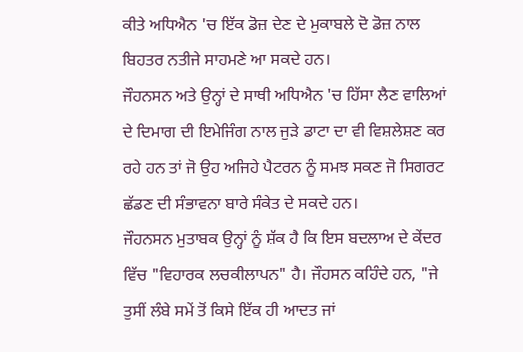ਕੀਤੇ ਅਧਿਐਨ 'ਚ ਇੱਕ ਡੋਜ਼ ਦੇਣ ਦੇ ਮੁਕਾਬਲੇ ਦੋ ਡੋਜ਼ ਨਾਲ ਬਿਹਤਰ ਨਤੀਜੇ ਸਾਹਮਣੇ ਆ ਸਕਦੇ ਹਨ।
ਜੌਹਨਸਨ ਅਤੇ ਉਨ੍ਹਾਂ ਦੇ ਸਾਥੀ ਅਧਿਐਨ 'ਚ ਹਿੱਸਾ ਲੈਣ ਵਾਲਿਆਂ ਦੇ ਦਿਮਾਗ ਦੀ ਇਮੇਜਿੰਗ ਨਾਲ ਜੁੜੇ ਡਾਟਾ ਦਾ ਵੀ ਵਿਸ਼ਲੇਸ਼ਣ ਕਰ ਰਹੇ ਹਨ ਤਾਂ ਜੋ ਉਹ ਅਜਿਹੇ ਪੈਟਰਨ ਨੂੰ ਸਮਝ ਸਕਣ ਜੋ ਸਿਗਰਟ ਛੱਡਣ ਦੀ ਸੰਭਾਵਨਾ ਬਾਰੇ ਸੰਕੇਤ ਦੇ ਸਕਦੇ ਹਨ।
ਜੌਹਨਸਨ ਮੁਤਾਬਕ ਉਨ੍ਹਾਂ ਨੂੰ ਸ਼ੱਕ ਹੈ ਕਿ ਇਸ ਬਦਲਾਅ ਦੇ ਕੇਂਦਰ ਵਿੱਚ "ਵਿਹਾਰਕ ਲਚਕੀਲਾਪਨ" ਹੈ। ਜੌਹਸਨ ਕਹਿੰਦੇ ਹਨ, "ਜੇ ਤੁਸੀਂ ਲੰਬੇ ਸਮੇਂ ਤੋਂ ਕਿਸੇ ਇੱਕ ਹੀ ਆਦਤ ਜਾਂ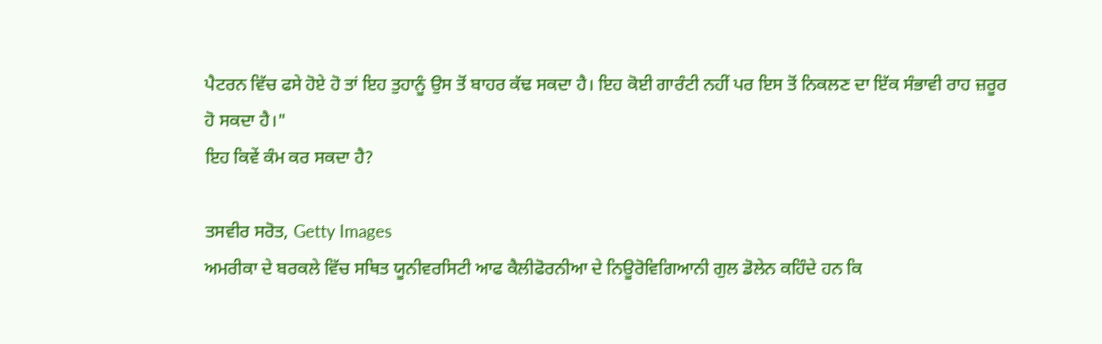ਪੈਟਰਨ ਵਿੱਚ ਫਸੇ ਹੋਏ ਹੋ ਤਾਂ ਇਹ ਤੁਹਾਨੂੰ ਉਸ ਤੋਂ ਬਾਹਰ ਕੱਢ ਸਕਦਾ ਹੈ। ਇਹ ਕੋਈ ਗਾਰੰਟੀ ਨਹੀਂ ਪਰ ਇਸ ਤੋਂ ਨਿਕਲਣ ਦਾ ਇੱਕ ਸੰਭਾਵੀ ਰਾਹ ਜ਼ਰੂਰ ਹੋ ਸਕਦਾ ਹੈ।"
ਇਹ ਕਿਵੇਂ ਕੰਮ ਕਰ ਸਕਦਾ ਹੈ?

ਤਸਵੀਰ ਸਰੋਤ, Getty Images
ਅਮਰੀਕਾ ਦੇ ਬਰਕਲੇ ਵਿੱਚ ਸਥਿਤ ਯੂਨੀਵਰਸਿਟੀ ਆਫ ਕੈਲੀਫੋਰਨੀਆ ਦੇ ਨਿਊਰੋਵਿਗਿਆਨੀ ਗੁਲ ਡੋਲੇਨ ਕਹਿੰਦੇ ਹਨ ਕਿ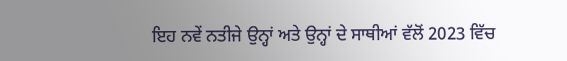ਇਹ ਨਵੇਂ ਨਤੀਜੇ ਉਨ੍ਹਾਂ ਅਤੇ ਉਨ੍ਹਾਂ ਦੇ ਸਾਥੀਆਂ ਵੱਲੋਂ 2023 ਵਿੱਚ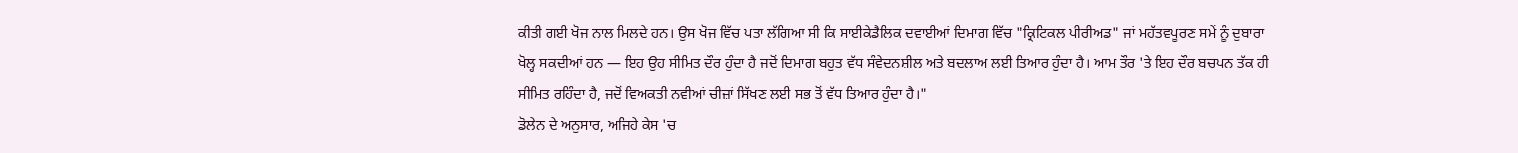ਕੀਤੀ ਗਈ ਖੋਜ ਨਾਲ ਮਿਲਦੇ ਹਨ। ਉਸ ਖੋਜ ਵਿੱਚ ਪਤਾ ਲੱਗਿਆ ਸੀ ਕਿ ਸਾਈਕੇਡੈਲਿਕ ਦਵਾਈਆਂ ਦਿਮਾਗ ਵਿੱਚ "ਕ੍ਰਿਟਿਕਲ ਪੀਰੀਅਡ" ਜਾਂ ਮਹੱਤਵਪੂਰਣ ਸਮੇਂ ਨੂੰ ਦੁਬਾਰਾ ਖੋਲ੍ਹ ਸਕਦੀਆਂ ਹਨ — ਇਹ ਉਹ ਸੀਮਿਤ ਦੌਰ ਹੁੰਦਾ ਹੈ ਜਦੋਂ ਦਿਮਾਗ ਬਹੁਤ ਵੱਧ ਸੰਵੇਦਨਸ਼ੀਲ ਅਤੇ ਬਦਲਾਅ ਲਈ ਤਿਆਰ ਹੁੰਦਾ ਹੈ। ਆਮ ਤੌਰ 'ਤੇ ਇਹ ਦੌਰ ਬਚਪਨ ਤੱਕ ਹੀ ਸੀਮਿਤ ਰਹਿੰਦਾ ਹੈ, ਜਦੋਂ ਵਿਅਕਤੀ ਨਵੀਆਂ ਚੀਜ਼ਾਂ ਸਿੱਖਣ ਲਈ ਸਭ ਤੋਂ ਵੱਧ ਤਿਆਰ ਹੁੰਦਾ ਹੈ।"
ਡੋਲੇਨ ਦੇ ਅਨੁਸਾਰ, ਅਜਿਹੇ ਕੇਸ 'ਚ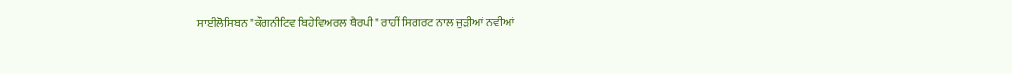ਸਾਈਲੋਸਿਬਨ "ਕੌਗਨੀਟਿਵ ਬਿਹੇਵਿਅਰਲ ਥੈਰਪੀ" ਰਾਹੀਂ ਸਿਗਰਟ ਨਾਲ ਜੁੜੀਆਂ ਨਵੀਆਂ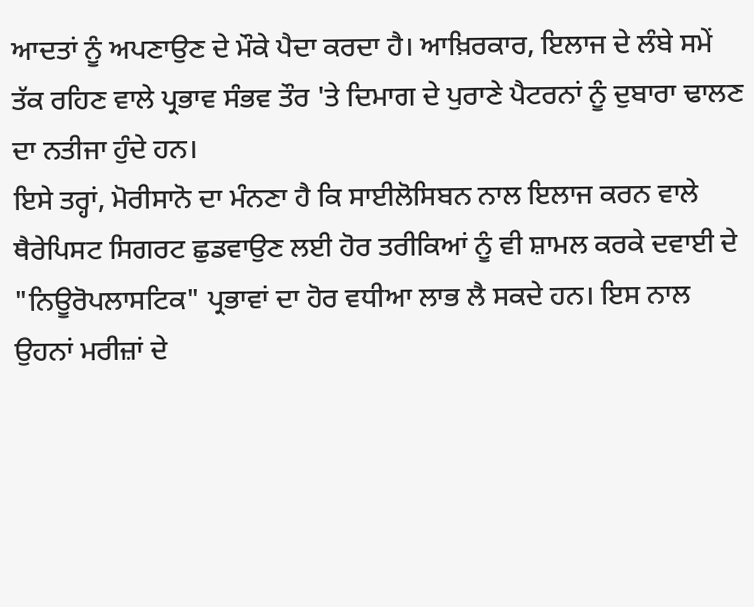ਆਦਤਾਂ ਨੂੰ ਅਪਣਾਉਣ ਦੇ ਮੌਕੇ ਪੈਦਾ ਕਰਦਾ ਹੈ। ਆਖ਼ਿਰਕਾਰ, ਇਲਾਜ ਦੇ ਲੰਬੇ ਸਮੇਂ ਤੱਕ ਰਹਿਣ ਵਾਲੇ ਪ੍ਰਭਾਵ ਸੰਭਵ ਤੌਰ 'ਤੇ ਦਿਮਾਗ ਦੇ ਪੁਰਾਣੇ ਪੈਟਰਨਾਂ ਨੂੰ ਦੁਬਾਰਾ ਢਾਲਣ ਦਾ ਨਤੀਜਾ ਹੁੰਦੇ ਹਨ।
ਇਸੇ ਤਰ੍ਹਾਂ, ਮੋਰੀਸਾਨੋ ਦਾ ਮੰਨਣਾ ਹੈ ਕਿ ਸਾਈਲੋਸਿਬਨ ਨਾਲ ਇਲਾਜ ਕਰਨ ਵਾਲੇ ਥੈਰੇਪਿਸਟ ਸਿਗਰਟ ਛੁਡਵਾਉਣ ਲਈ ਹੋਰ ਤਰੀਕਿਆਂ ਨੂੰ ਵੀ ਸ਼ਾਮਲ ਕਰਕੇ ਦਵਾਈ ਦੇ "ਨਿਊਰੋਪਲਾਸਟਿਕ" ਪ੍ਰਭਾਵਾਂ ਦਾ ਹੋਰ ਵਧੀਆ ਲਾਭ ਲੈ ਸਕਦੇ ਹਨ। ਇਸ ਨਾਲ ਉਹਨਾਂ ਮਰੀਜ਼ਾਂ ਦੇ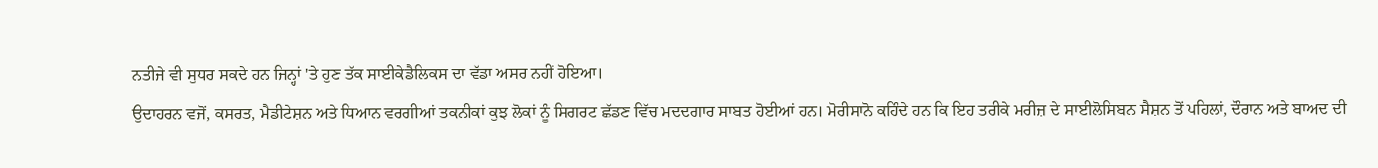ਨਤੀਜੇ ਵੀ ਸੁਧਰ ਸਕਦੇ ਹਨ ਜਿਨ੍ਹਾਂ 'ਤੇ ਹੁਣ ਤੱਕ ਸਾਈਕੇਡੈਲਿਕਸ ਦਾ ਵੱਡਾ ਅਸਰ ਨਹੀਂ ਹੋਇਆ।
ਉਦਾਹਰਨ ਵਜੋਂ, ਕਸਰਤ, ਮੈਡੀਟੇਸ਼ਨ ਅਤੇ ਧਿਆਨ ਵਰਗੀਆਂ ਤਕਨੀਕਾਂ ਕੁਝ ਲੋਕਾਂ ਨੂੰ ਸਿਗਰਟ ਛੱਡਣ ਵਿੱਚ ਮਦਦਗਾਰ ਸਾਬਤ ਹੋਈਆਂ ਹਨ। ਮੋਰੀਸਾਨੋ ਕਹਿੰਦੇ ਹਨ ਕਿ ਇਹ ਤਰੀਕੇ ਮਰੀਜ਼ ਦੇ ਸਾਈਲੋਸਿਬਨ ਸੈਸ਼ਨ ਤੋਂ ਪਹਿਲਾਂ, ਦੌਰਾਨ ਅਤੇ ਬਾਅਦ ਦੀ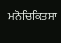ਮਨੋਚਿਕਿਤਸਾ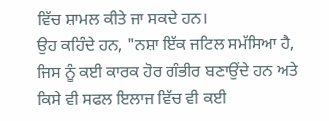ਵਿੱਚ ਸ਼ਾਮਲ ਕੀਤੇ ਜਾ ਸਕਦੇ ਹਨ।
ਉਹ ਕਹਿੰਦੇ ਹਨ, "ਨਸ਼ਾ ਇੱਕ ਜਟਿਲ ਸਮੱਸਿਆ ਹੈ, ਜਿਸ ਨੂੰ ਕਈ ਕਾਰਕ ਹੋਰ ਗੰਭੀਰ ਬਣਾਉਂਦੇ ਹਨ ਅਤੇ ਕਿਸੇ ਵੀ ਸਫਲ ਇਲਾਜ ਵਿੱਚ ਵੀ ਕਈ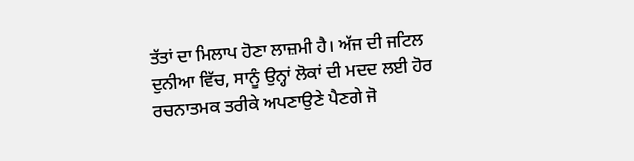ਤੱਤਾਂ ਦਾ ਮਿਲਾਪ ਹੋਣਾ ਲਾਜ਼ਮੀ ਹੈ। ਅੱਜ ਦੀ ਜਟਿਲ ਦੁਨੀਆ ਵਿੱਚ, ਸਾਨੂੰ ਉਨ੍ਹਾਂ ਲੋਕਾਂ ਦੀ ਮਦਦ ਲਈ ਹੋਰ ਰਚਨਾਤਮਕ ਤਰੀਕੇ ਅਪਣਾਉਣੇ ਪੈਣਗੇ ਜੋ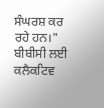ਸੰਘਰਸ਼ ਕਰ ਰਹੇ ਹਨ।"
ਬੀਬੀਸੀ ਲਈ ਕਲੈਕਟਿਵ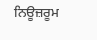ਨਿਊਜ਼ਰੂਮ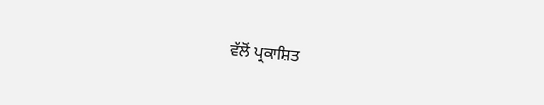ਵੱਲੋਂ ਪ੍ਰਕਾਸ਼ਿਤ